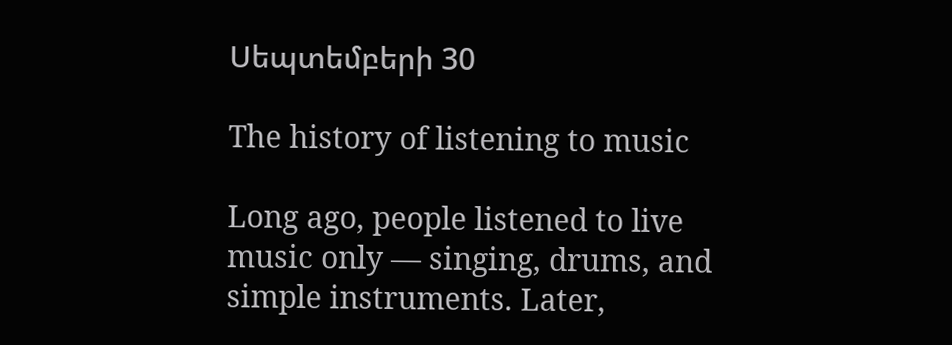Սեպտեմբերի 30

The history of listening to music

Long ago, people listened to live music only — singing, drums, and simple instruments. Later,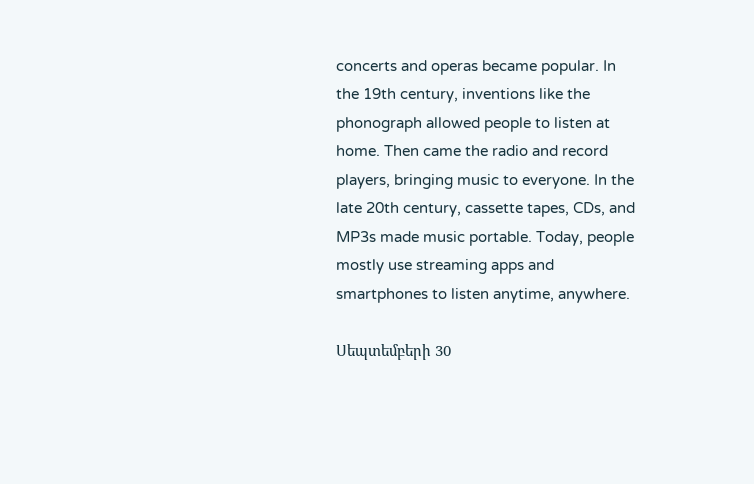concerts and operas became popular. In the 19th century, inventions like the phonograph allowed people to listen at home. Then came the radio and record players, bringing music to everyone. In the late 20th century, cassette tapes, CDs, and MP3s made music portable. Today, people mostly use streaming apps and smartphones to listen anytime, anywhere.

Սեպտեմբերի 30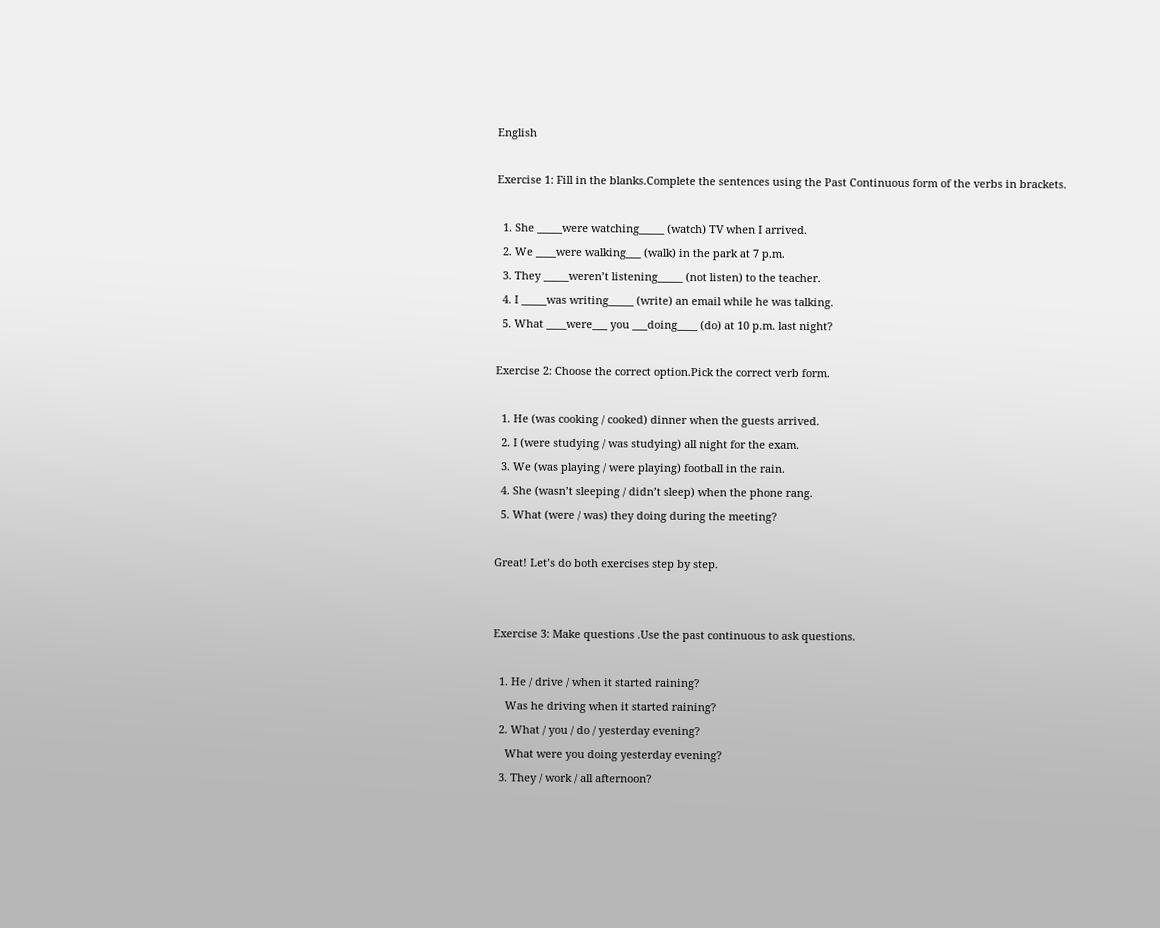English

Exercise 1: Fill in the blanks.Complete the sentences using the Past Continuous form of the verbs in brackets.

  1. She _____were watching_____ (watch) TV when I arrived.
  2. We ____were walking___ (walk) in the park at 7 p.m.
  3. They _____weren’t listening_____ (not listen) to the teacher.
  4. I _____was writing_____ (write) an email while he was talking.
  5. What ____were___ you ___doing____ (do) at 10 p.m. last night?

Exercise 2: Choose the correct option.Pick the correct verb form.

  1. He (was cooking / cooked) dinner when the guests arrived.
  2. I (were studying / was studying) all night for the exam.
  3. We (was playing / were playing) football in the rain.
  4. She (wasn’t sleeping / didn’t sleep) when the phone rang.
  5. What (were / was) they doing during the meeting?

Great! Let’s do both exercises step by step.


Exercise 3: Make questions .Use the past continuous to ask questions.

  1. He / drive / when it started raining?
    Was he driving when it started raining?
  2. What / you / do / yesterday evening?
    What were you doing yesterday evening?
  3. They / work / all afternoon?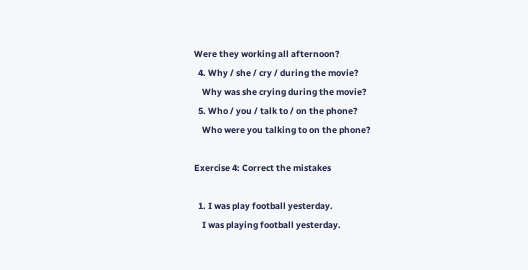Were they working all afternoon?
  4. Why / she / cry / during the movie?
    Why was she crying during the movie?
  5. Who / you / talk to / on the phone?
    Who were you talking to on the phone?

Exercise 4: Correct the mistakes

  1. I was play football yesterday.
    I was playing football yesterday.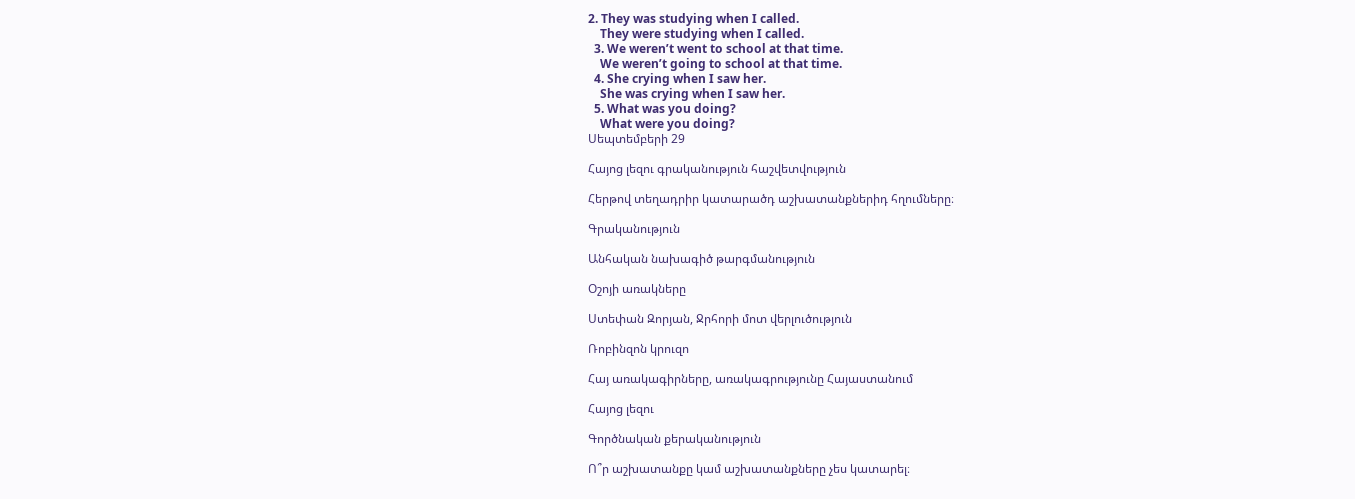2. They was studying when I called.
    They were studying when I called.
  3. We weren’t went to school at that time.
    We weren’t going to school at that time.
  4. She crying when I saw her.
    She was crying when I saw her.
  5. What was you doing?
    What were you doing?
Սեպտեմբերի 29

Հայոց լեզու գրականություն հաշվետվություն

Հերթով տեղադրիր կատարածդ աշխատանքներիդ հղումները։

Գրականություն

Անհական նախագիծ թարգմանություն

Օշոյի առակները

Ստեփան Զորյան, Ջրհորի մոտ վերլուծություն

Ռոբինզոն կրուզո

Հայ առակագիրները, առակագրությունը Հայաստանում

Հայոց լեզու

Գործնական քերականություն

Ո՞ր աշխատանքը կամ աշխատանքները չես կատարել։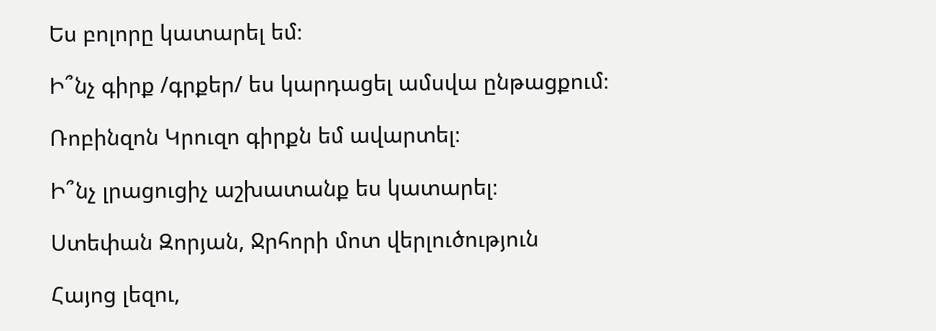Ես բոլորը կատարել եմ։

Ի՞նչ գիրք /գրքեր/ ես կարդացել ամսվա ընթացքում։

Ռոբինզոն Կրուզո գիրքն եմ ավարտել։

Ի՞նչ լրացուցիչ աշխատանք ես կատարել։

Ստեփան Զորյան, Ջրհորի մոտ վերլուծություն

Հայոց լեզու,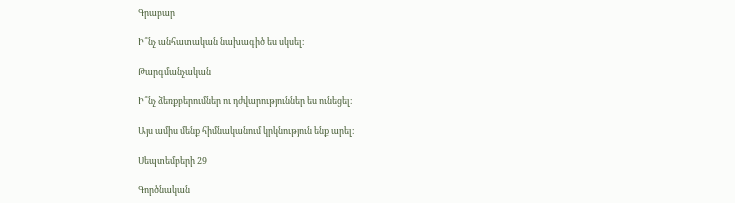Գրաբար

Ի՞նչ անհատական նախագիծ ես սկսել։

Թարգմանչական

Ի՞նչ ձեռքբերումներ ու դժվարություններ ես ունեցել։

Այս ամիս մենք հիմնականում կրկնություն ենք արել։

Սեպտեմբերի 29

Գործնական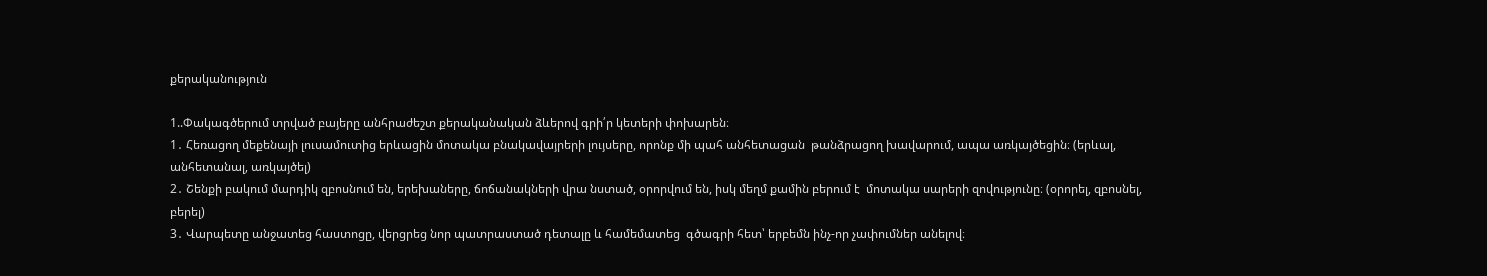քերականություն

1..Փակագծերում տրված բայերը անհրաժեշտ քերականական ձևերով գրի՛ր կետերի փոխարեն։
1․ Հեռացող մեքենայի լուսամուտից երևացին մոտակա բնակավայրերի լույսերը, որոնք մի պահ անհետացան  թանձրացող խավարում, ապա առկայծեցին։ (երևալ, անհետանալ, առկայծել)
2․ Շենքի բակում մարդիկ զբոսնում են, երեխաները, ճոճանակների վրա նստած, օրորվում են, իսկ մեղմ քամին բերում է  մոտակա սարերի զովությունը։ (օրորել, զբոսնել, բերել)
3․ Վարպետը անջատեց հաստոցը, վերցրեց նոր պատրաստած դետալը և համեմատեց  գծագրի հետ՝ երբեմն ինչ-որ չափումներ անելով։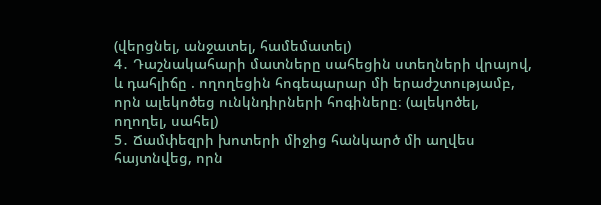(վերցնել, անջատել, համեմատել)
4․ Դաշնակահարի մատները սահեցին ստեղների վրայով, և դահլիճը . ողողեցին հոգեպարար մի երաժշտությամբ, որն ալեկոծեց ունկնդիրների հոգիները։ (ալեկոծել, ողողել, սահել)
5․ Ճամփեզրի խոտերի միջից հանկարծ մի աղվես հայտնվեց, որն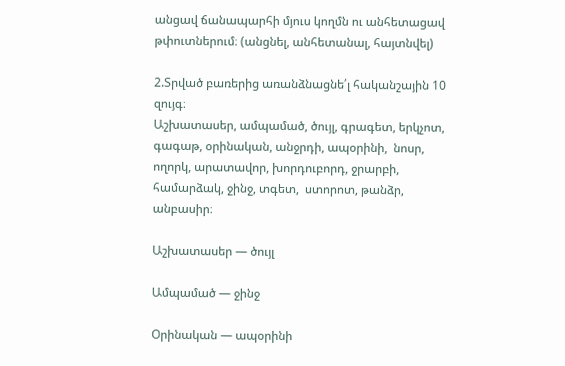անցավ ճանապարհի մյուս կողմն ու անհետացավ թփուտներում։ (անցնել, անհետանալ, հայտնվել)

2.Տրված բառերից առանձնացնե՛լ հականշային 10 զույգ։
Աշխատասեր, ամպամած, ծույլ, գրագետ, երկչոտ,  գագաթ, օրինական, անջրդի, ապօրինի,  նոսր, ողորկ, արատավոր, խորդուբորդ, ջրարբի, համարձակ, ջինջ, տգետ,  ստորոտ, թանձր, անբասիր։

Աշխատասեր — ծույլ

Ամպամած — ջինջ

Օրինական — ապօրինի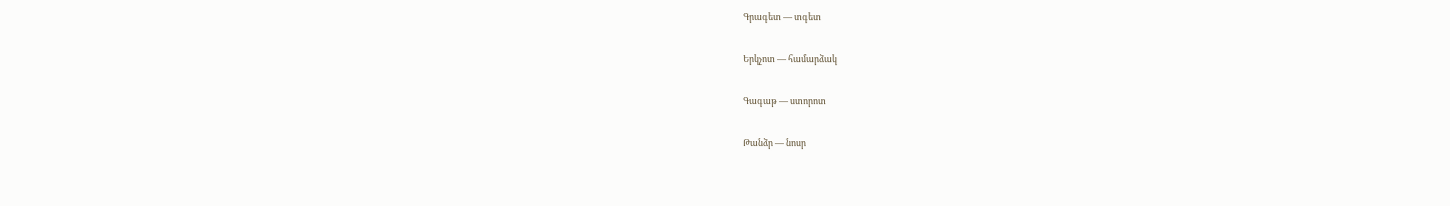Գրագետ — տգետ

Երկչոտ — համարձակ

Գագաթ — ստորոտ

Թանձր — նոսր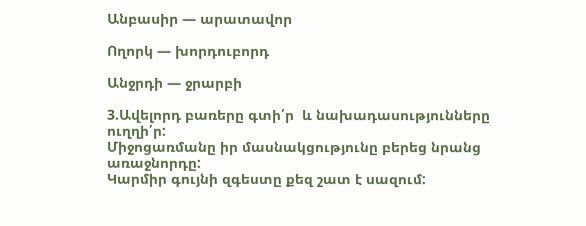Անբասիր — արատավոր

Ողորկ — խորդուբորդ

Անջրդի — ջրարբի

3.Ավելորդ բառերը գտի՛ր  և նախադասությունները ուղղի՛ր:
Միջոցառմանը իր մասնակցությունը բերեց նրանց առաջնորդը:
Կարմիր գույնի զգեստը քեզ շատ է սազում: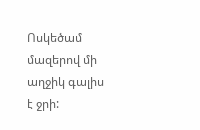Ոսկեծամ մազերով մի աղջիկ գալիս է ջրի: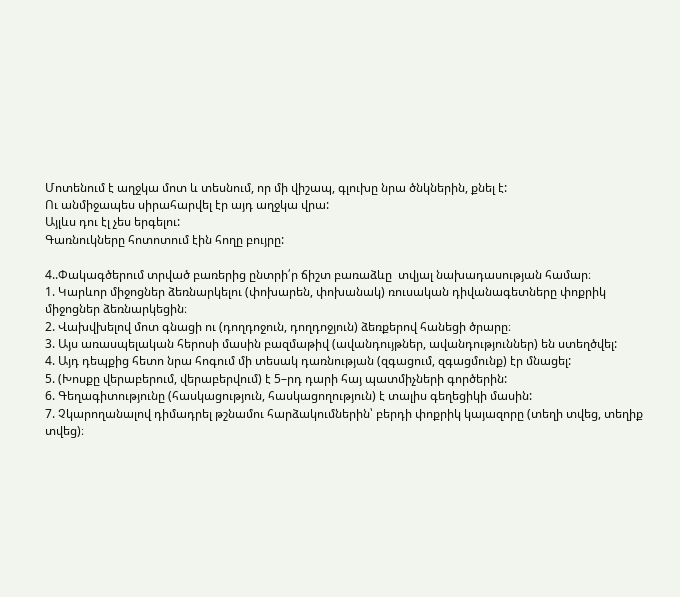Մոտենում է աղջկա մոտ և տեսնում, որ մի վիշապ, գլուխը նրա ծնկներին, քնել է:
Ու անմիջապես սիրահարվել էր այդ աղջկա վրա:
Այլևս դու էլ չես երգելու:
Գառնուկները հոտոտում էին հողը բույրը:

4..Փակագծերում տրված բառերից ընտրի՛ր ճիշտ բառաձևը  տվյալ նախադասության համար։
1. Կարևոր միջոցներ ձեռնարկելու (փոխարեն, փոխանակ) ռուսական դիվանագետները փոքրիկ միջոցներ ձեռնարկեցին։
2. Վախվխելով մոտ գնացի ու (դողդոջուն, դողդոջյուն) ձեռքերով հանեցի ծրարը։
3. Այս առասպելական հերոսի մասին բազմաթիվ (ավանդույթներ, ավանդություններ) են ստեղծվել:
4. Այդ դեպքից հետո նրա հոգում մի տեսակ դառնության (զգացում, զգացմունք) էր մնացել:
5. (Խոսքը վերաբերում, վերաբերվում) է 5–րդ դարի հայ պատմիչների գործերին:
6. Գեղագիտությունը (հասկացություն, հասկացողություն) է տալիս գեղեցիկի մասին:
7. Չկարողանալով դիմադրել թշնամու հարձակումներին՝ բերդի փոքրիկ կայազորը (տեղի տվեց, տեղիք տվեց)։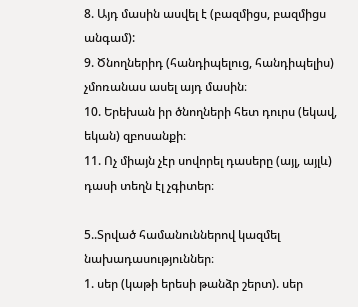8. Այդ մասին ասվել է (բազմիցս, բազմիցս անգամ):
9. Ծնողներիդ (հանդիպելուց, հանդիպելիս) չմոռանաս ասել այդ մասին։
10. Երեխան իր ծնողների հետ դուրս (եկավ, եկան) զբոսանքի։
11. Ոչ միայն չէր սովորել դասերը (այլ, այլև) դասի տեղն էլ չգիտեր։

5..Տրված համանուններով կազմել նախադասություններ։
1. սեր (կաթի երեսի թանձր շերտ). սեր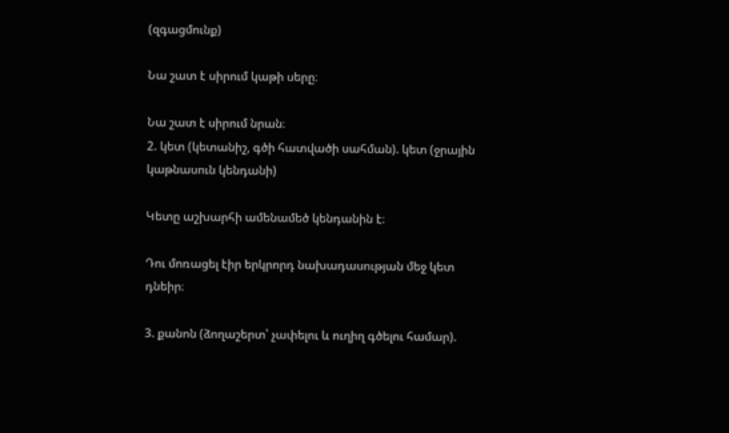(զգացմունք)

Նա շատ է սիրում կաթի սերը։

Նա շատ է սիրում նրան։
2. կետ (կետանիշ, գծի հատվածի սահման). կետ (ջրային կաթնասուն կենդանի)

Կետը աշխարհի ամենամեծ կենդանին է։

Դու մոռացել էիր երկրորդ նախադասության մեջ կետ դնեիր։

3. քանոն (ձողաշերտ՝ չափելու և ուղիղ գծելու համար).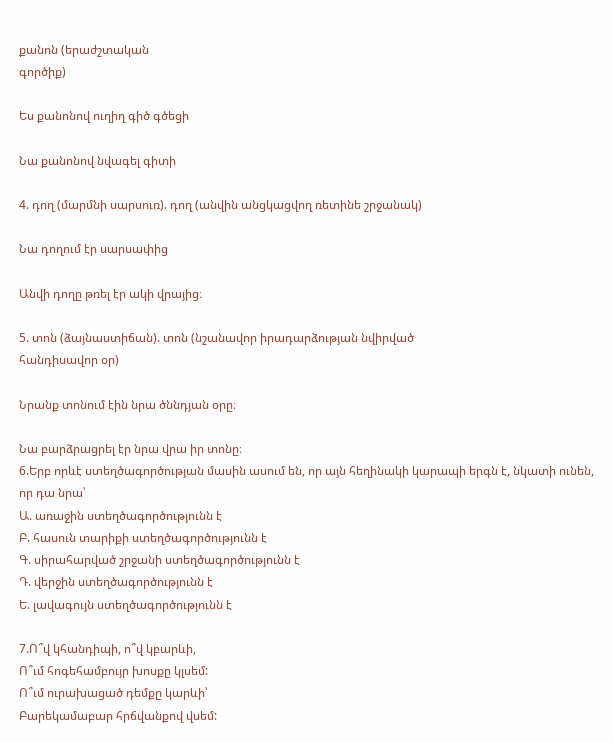քանոն (երաժշտական
գործիք)

Ես քանոնով ուղիղ գիծ գծեցի

Նա քանոնով նվագել գիտի

4. դող (մարմնի սարսուռ). դող (անվին անցկացվող ռետինե շրջանակ)

Նա դողում էր սարսափից

Անվի դողը թռել էր ակի վրայից։

5. տոն (ձայնաստիճան). տոն (նշանավոր իրադարձության նվիրված
հանդիսավոր օր)

Նրանք տոնում էին նրա ծննդյան օրը։

Նա բարձրացրել էր նրա վրա իր տոնը։
6.Երբ որևէ ստեղծագործության մասին ասում են, որ այն հեղինակի կարապի երգն է, նկատի ունեն, որ դա նրա՝
Ա. առաջին ստեղծագործությունն է
Բ. հասուն տարիքի ստեղծագործությունն է
Գ. սիրահարված շրջանի ստեղծագործությունն է
Դ. վերջին ստեղծագործությունն է
Ե. լավագույն ստեղծագործությունն է

7.Ո՞վ կհանդիպի, ո՞վ կբարևի,
Ո՞ւմ հոգեհամբույր խոսքը կլսեմ:
Ո՞ւմ ուրախացած դեմքը կարևի՝
Բարեկամաբար հրճվանքով վսեմ: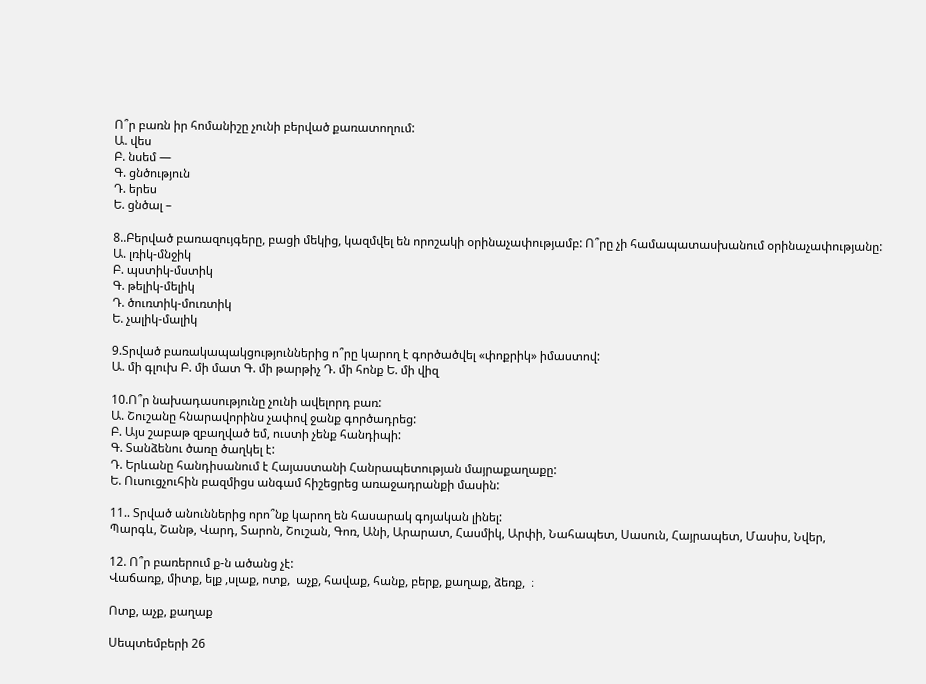Ո՞ր բառն իր հոմանիշը չունի բերված քառատողում:
Ա. վես
Բ. նսեմ —
Գ. ցնծություն
Դ. երես
Ե. ցնծալ –

8..Բերված բառազույգերը, բացի մեկից, կազմվել են որոշակի օրինաչափությամբ: Ո՞րը չի համապատասխանում օրինաչափությանը:
Ա. լռիկ-մնջիկ
Բ. պստիկ-մստիկ
Գ. թելիկ-մելիկ
Դ. ծուռտիկ-մուռտիկ
Ե. չալիկ-մալիկ

9.Տրված բառակապակցություններից ո՞րը կարող է գործածվել «փոքրիկ» իմաստով:
Ա. մի գլուխ Բ. մի մատ Գ. մի թարթիչ Դ. մի հոնք Ե. մի վիզ

10.Ո՞ր նախադասությունը չունի ավելորդ բառ:
Ա. Շուշանը հնարավորինս չափով ջանք գործադրեց:
Բ. Այս շաբաթ զբաղված եմ, ուստի չենք հանդիպի:
Գ. Տանձենու ծառը ծաղկել է:
Դ. Երևանը հանդիսանում է Հայաստանի Հանրապետության մայրաքաղաքը:
Ե. Ուսուցչուհին բազմիցս անգամ հիշեցրեց առաջադրանքի մասին:

11.. Տրված անուններից որո՞նք կարող են հասարակ գոյական լինել:
Պարգև, Շանթ, Վարդ, Տարոն, Շուշան, Գոռ, Անի, Արարատ, Հասմիկ, Արփի, Նահապետ, Սասուն, Հայրապետ, Մասիս, Նվեր,

12. Ո՞ր բառերում ք-ն ածանց չէ:
Վաճառք, միտք, ելք ,սլաք, ոտք,  աչք, հավաք, հանք, բերք, քաղաք, ձեռք,  ։

Ոտք, աչք, քաղաք

Սեպտեմբերի 26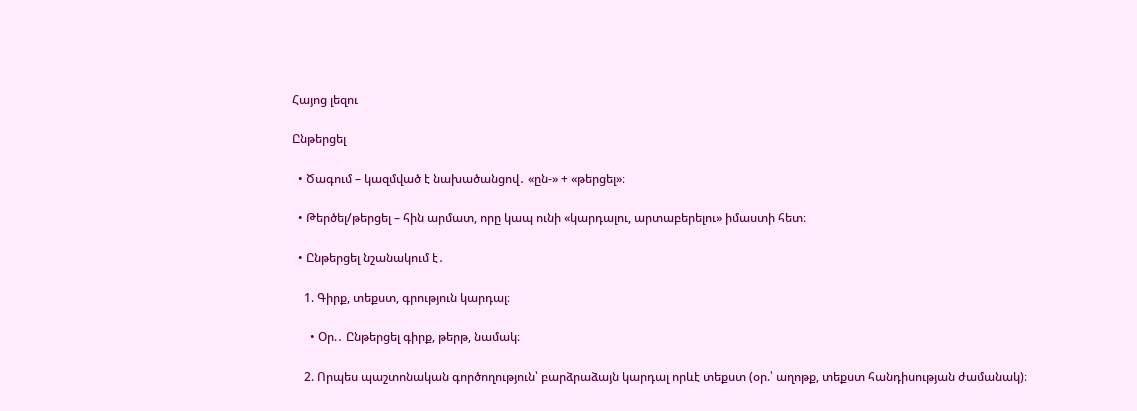Հայոց լեզու

Ընթերցել

  • Ծագում – կազմված է նախածանցով․ «ըն-» + «թերցել»։

  • Թերծել/թերցել – հին արմատ, որը կապ ունի «կարդալու, արտաբերելու» իմաստի հետ։

  • Ընթերցել նշանակում է․

    1. Գիրք, տեքստ, գրություն կարդալ։

      • Օր.․ Ընթերցել գիրք, թերթ, նամակ։

    2. Որպես պաշտոնական գործողություն՝ բարձրաձայն կարդալ որևէ տեքստ (օր.՝ աղոթք, տեքստ հանդիսության ժամանակ)։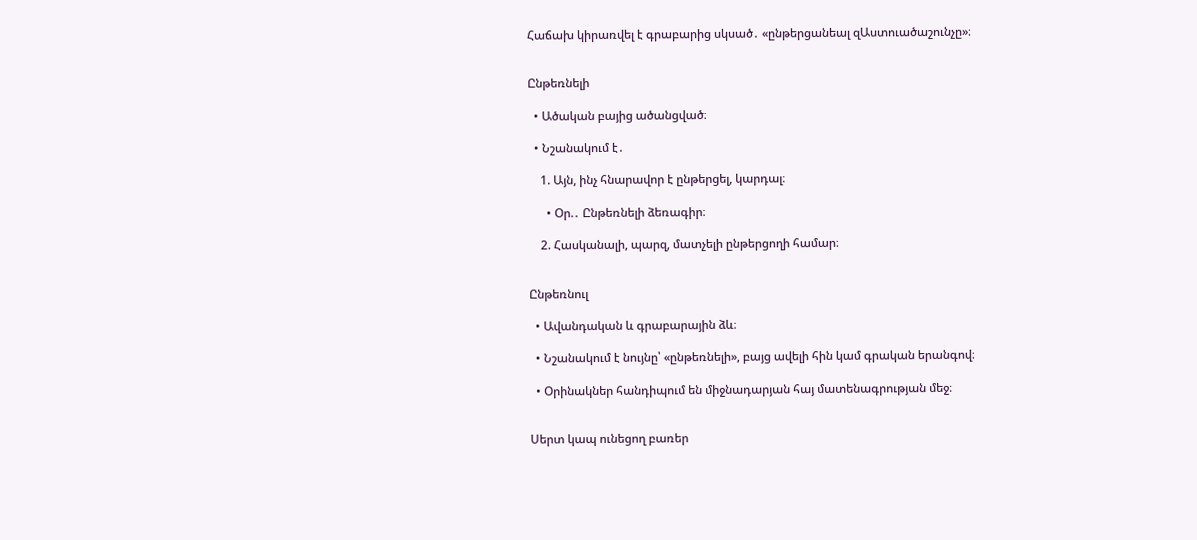Հաճախ կիրառվել է գրաբարից սկսած․ «ընթերցանեալ զԱստուածաշունչը»։


Ընթեռնելի

  • Ածական բայից ածանցված։

  • Նշանակում է․

    1. Այն, ինչ հնարավոր է ընթերցել, կարդալ։

      • Օր.․ Ընթեռնելի ձեռագիր։

    2. Հասկանալի, պարզ, մատչելի ընթերցողի համար։


Ընթեռնուլ

  • Ավանդական և գրաբարային ձև։

  • Նշանակում է նույնը՝ «ընթեռնելի», բայց ավելի հին կամ գրական երանգով։

  • Օրինակներ հանդիպում են միջնադարյան հայ մատենագրության մեջ։


Սերտ կապ ունեցող բառեր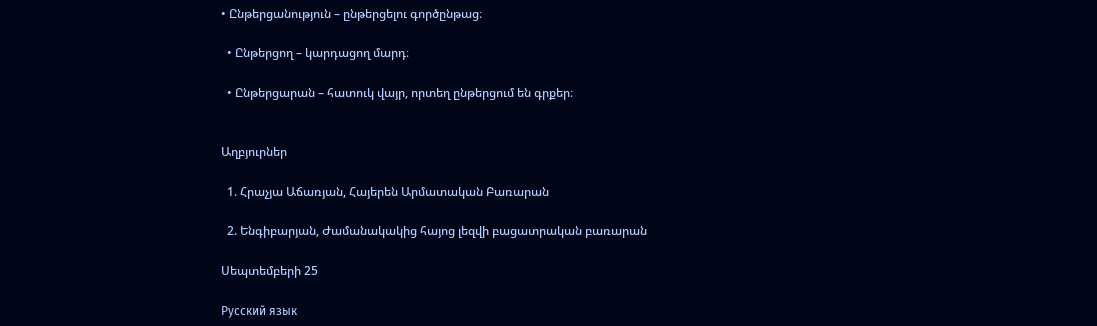• Ընթերցանություն – ընթերցելու գործընթաց։

  • Ընթերցող – կարդացող մարդ։

  • Ընթերցարան – հատուկ վայր, որտեղ ընթերցում են գրքեր։


Աղբյուրներ

  1. Հրաչյա Աճառյան, Հայերեն Արմատական Բառարան

  2. Ենգիբարյան, Ժամանակակից հայոց լեզվի բացատրական բառարան

Սեպտեմբերի 25

Русский язык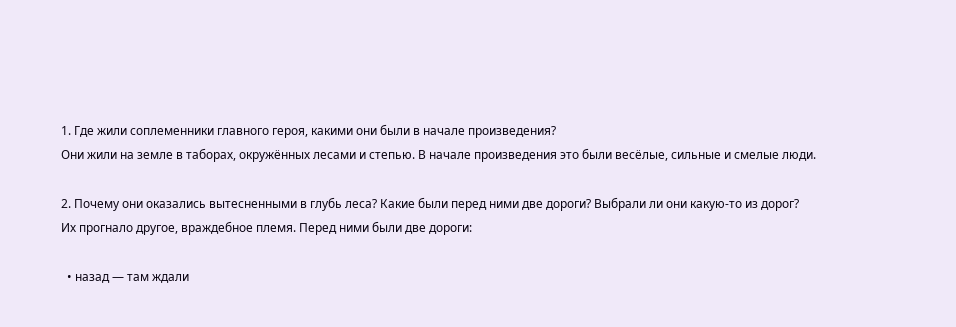1. Где жили соплеменники главного героя, какими они были в начале произведения?
Они жили на земле в таборах, окружённых лесами и степью. В начале произведения это были весёлые, сильные и смелые люди.

2. Почему они оказались вытесненными в глубь леса? Какие были перед ними две дороги? Выбрали ли они какую-то из дорог?
Их прогнало другое, враждебное племя. Перед ними были две дороги:

  • назад — там ждали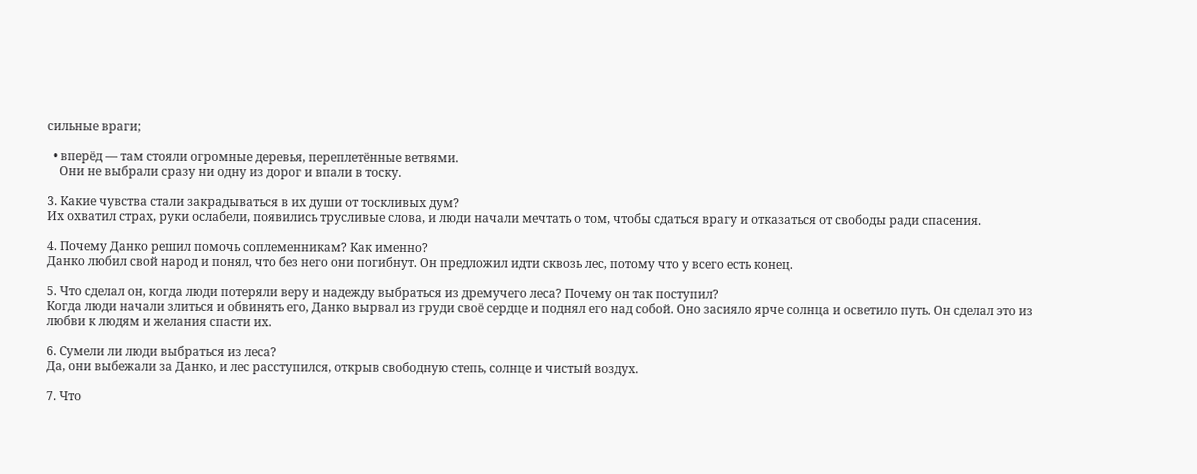сильные враги;

  • вперёд — там стояли огромные деревья, переплетённые ветвями.
    Они не выбрали сразу ни одну из дорог и впали в тоску.

3. Какие чувства стали закрадываться в их души от тоскливых дум?
Их охватил страх, руки ослабели, появились трусливые слова, и люди начали мечтать о том, чтобы сдаться врагу и отказаться от свободы ради спасения.

4. Почему Данко решил помочь соплеменникам? Как именно?
Данко любил свой народ и понял, что без него они погибнут. Он предложил идти сквозь лес, потому что у всего есть конец.

5. Что сделал он, когда люди потеряли веру и надежду выбраться из дремучего леса? Почему он так поступил?
Когда люди начали злиться и обвинять его, Данко вырвал из груди своё сердце и поднял его над собой. Оно засияло ярче солнца и осветило путь. Он сделал это из любви к людям и желания спасти их.

6. Сумели ли люди выбраться из леса?
Да, они выбежали за Данко, и лес расступился, открыв свободную степь, солнце и чистый воздух.

7. Что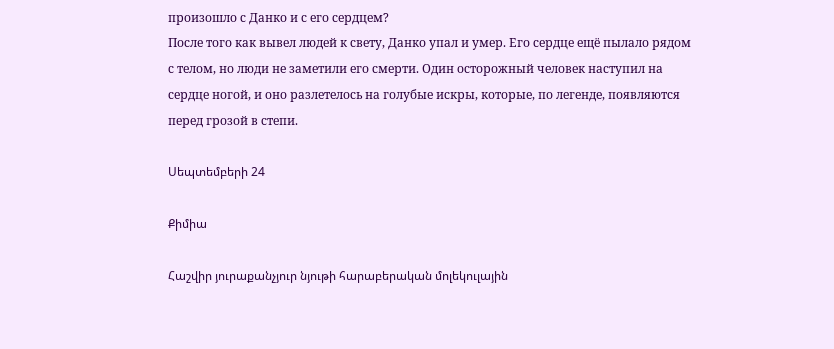произошло с Данко и с его сердцем?
После того как вывел людей к свету, Данко упал и умер. Его сердце ещё пылало рядом с телом, но люди не заметили его смерти. Один осторожный человек наступил на сердце ногой, и оно разлетелось на голубые искры, которые, по легенде, появляются перед грозой в степи.

Սեպտեմբերի 24

Քիմիա

Հաշվիր յուրաքանչյուր նյութի հարաբերական մոլեկուլային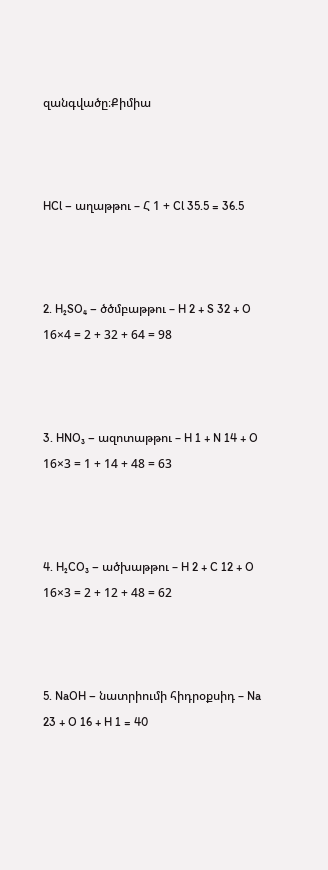զանգվածը։Քիմիա



HCl – աղաթթու – Հ 1 + Cl 35.5 = 36.5



2. H₂SO₄ – ծծմբաթթու – H 2 + S 32 + O 16×4 = 2 + 32 + 64 = 98



3. HNO₃ – ազոտաթթու – H 1 + N 14 + O 16×3 = 1 + 14 + 48 = 63



4. H₂CO₃ – ածխաթթու – H 2 + C 12 + O 16×3 = 2 + 12 + 48 = 62



5. NaOH – նատրիումի հիդրօքսիդ – Na 23 + O 16 + H 1 = 40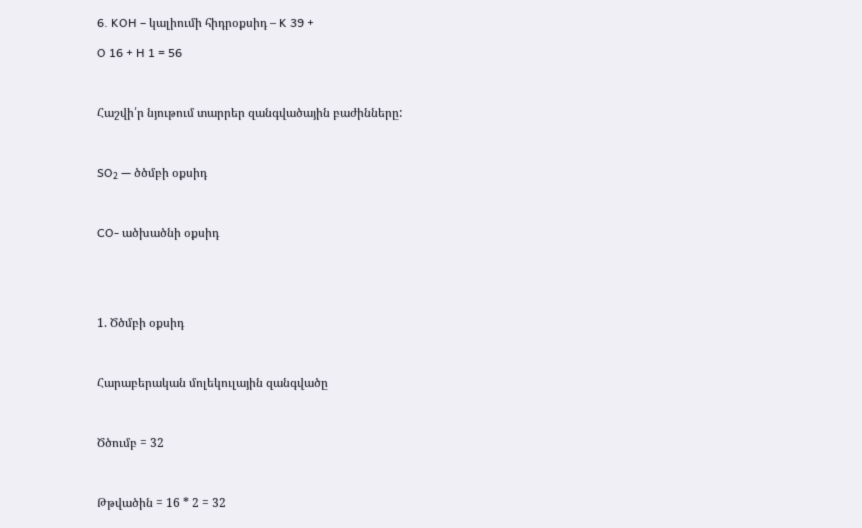6. KOH – կալիումի հիդրօքսիդ – K 39 +

O 16 + H 1 = 56



Հաշվի՛ր նյութում տարրեր զանգվածային բաժինները:



SO₂ — ծծմբի օքսիդ



CO- ածխածնի օքսիդ





1. Ծծմբի օքսիդ



Հարաբերական մոլեկուլային զանգվածը



Ծծումբ = 32



Թթվածին = 16 * 2 = 32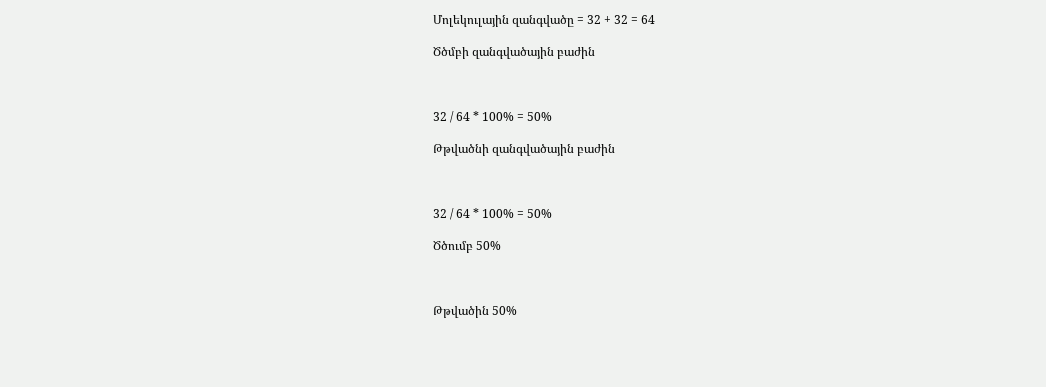Մոլեկուլային զանգվածը = 32 + 32 = 64

Ծծմբի զանգվածային բաժին



32 / 64 * 100% = 50%

Թթվածնի զանգվածային բաժին



32 / 64 * 100% = 50%

Ծծումբ 50%



Թթվածին 50%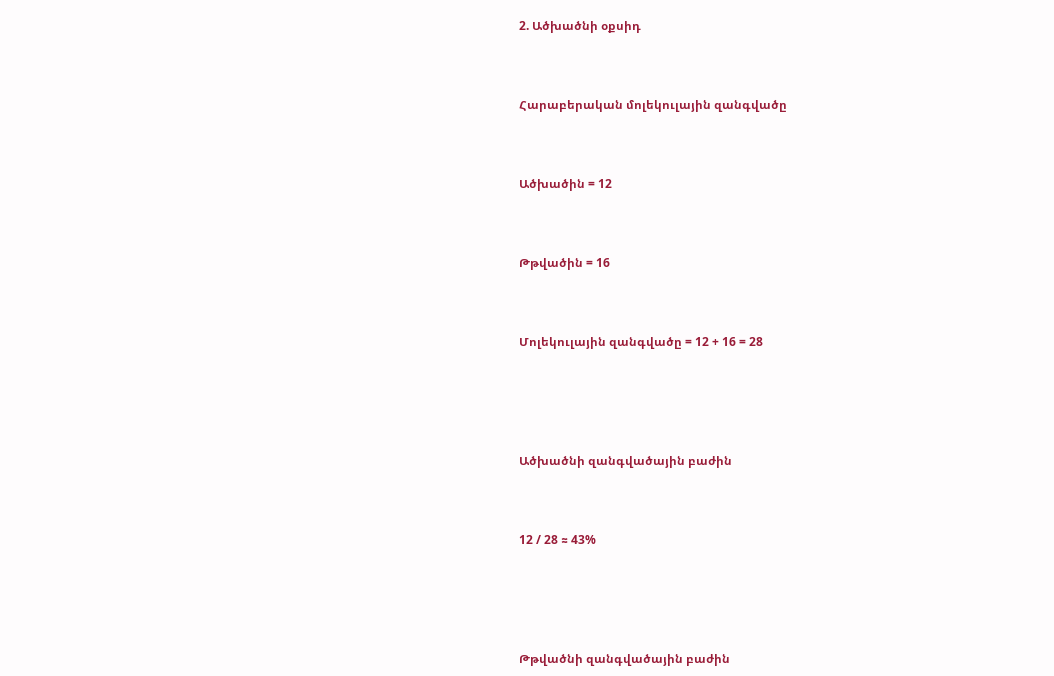2. Ածխածնի օքսիդ



Հարաբերական մոլեկուլային զանգվածը



Ածխածին = 12



Թթվածին = 16



Մոլեկուլային զանգվածը = 12 + 16 = 28





Ածխածնի զանգվածային բաժին



12 / 28 ≈ 43%





Թթվածնի զանգվածային բաժին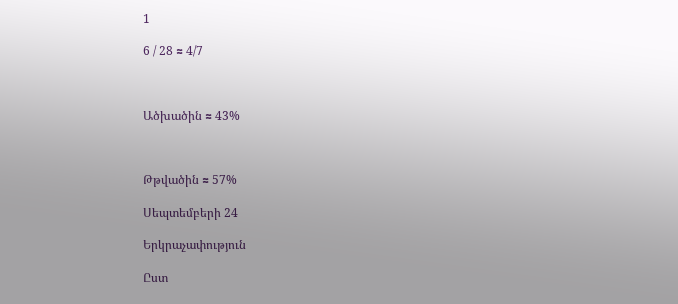1

6 / 28 ≈ 4/7



Ածխածին ≈ 43%



Թթվածին ≈ 57%

Սեպտեմբերի 24

Երկրաչափություն

Ըստ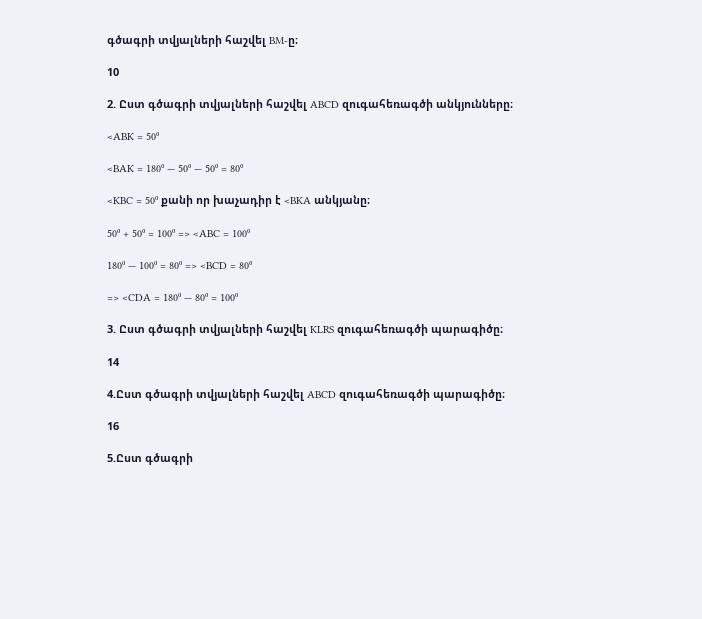գծագրի տվյալների հաշվել BM-ը։

10

2. Ըստ գծագրի տվյալների հաշվել ABCD զուգահեռագծի անկյունները։

<ABK = 50⁰

<BAK = 180⁰ — 50⁰ — 50⁰ = 80⁰

<KBC = 50⁰ քանի որ խաչադիր է <BKA անկյանը։

50⁰ + 50⁰ = 100⁰ => <ABC = 100⁰

180⁰ — 100⁰ = 80⁰ => <BCD = 80⁰

=> <CDA = 180⁰ — 80⁰ = 100⁰

3. Ըստ գծագրի տվյալների հաշվել KLRS զուգահեռագծի պարագիծը։

14

4.Ըստ գծագրի տվյալների հաշվել ABCD զուգահեռագծի պարագիծը։

16

5.Ըստ գծագրի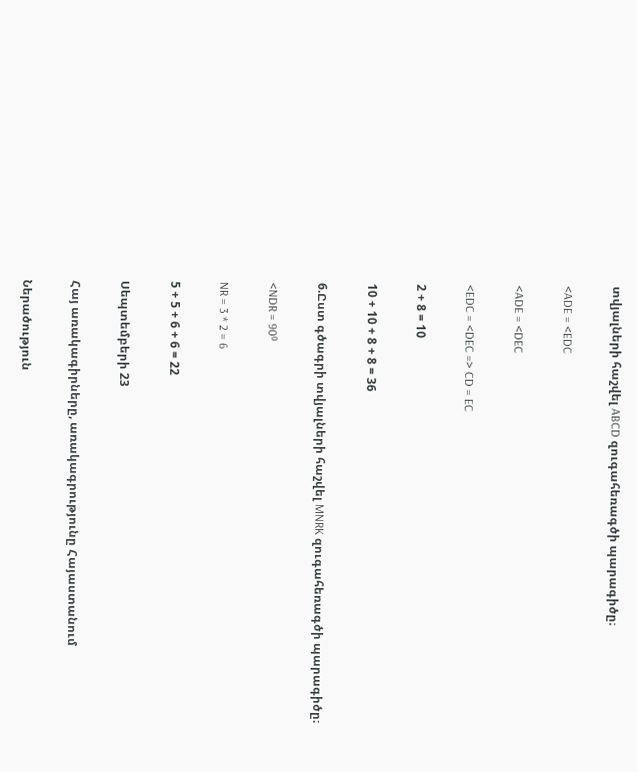տվյալների հաշվել ABCD զուգահեռագծի պարագիծը։

<ADE = <EDC

<ADE = <DEC

<EDC = <DEC => CD = EC

2 + 8 = 10

10 + 10 + 8 + 8 = 36

6.Ըստ գծագրի տվյալների հաշվել MNRK զուգահեռագծի պարագիծը։

<NDR = 90⁰

NR = 3 * 2 = 6

5 + 5 + 6 + 6 = 22

Սեպտեմբերի 23

Հայ առակագիրները, առակագրությունը Հայաստանում

Ներածություն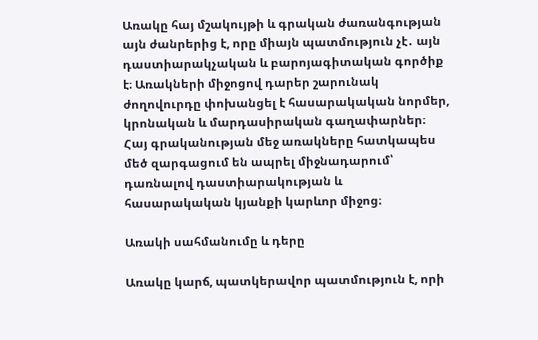Առակը հայ մշակույթի և գրական ժառանգության այն ժանրերից է, որը միայն պատմություն չէ․ այն դաստիարակչական և բարոյագիտական գործիք է։ Առակների միջոցով դարեր շարունակ ժողովուրդը փոխանցել է հասարակական նորմեր, կրոնական և մարդասիրական գաղափարներ։ Հայ գրականության մեջ առակները հատկապես մեծ զարգացում են ապրել միջնադարում՝ դառնալով դաստիարակության և հասարակական կյանքի կարևոր միջոց։

Առակի սահմանումը և դերը

Առակը կարճ, պատկերավոր պատմություն է, որի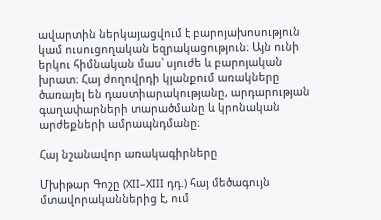ավարտին ներկայացվում է բարոյախոսություն կամ ուսուցողական եզրակացություն։ Այն ունի երկու հիմնական մաս՝ սյուժե և բարոյական խրատ։ Հայ ժողովրդի կյանքում առակները ծառայել են դաստիարակությանը, արդարության գաղափարների տարածմանը և կրոնական արժեքների ամրապնդմանը։

Հայ նշանավոր առակագիրները

Մխիթար Գոշը (XII–XIII դդ.) հայ մեծագույն մտավորականներից է, ում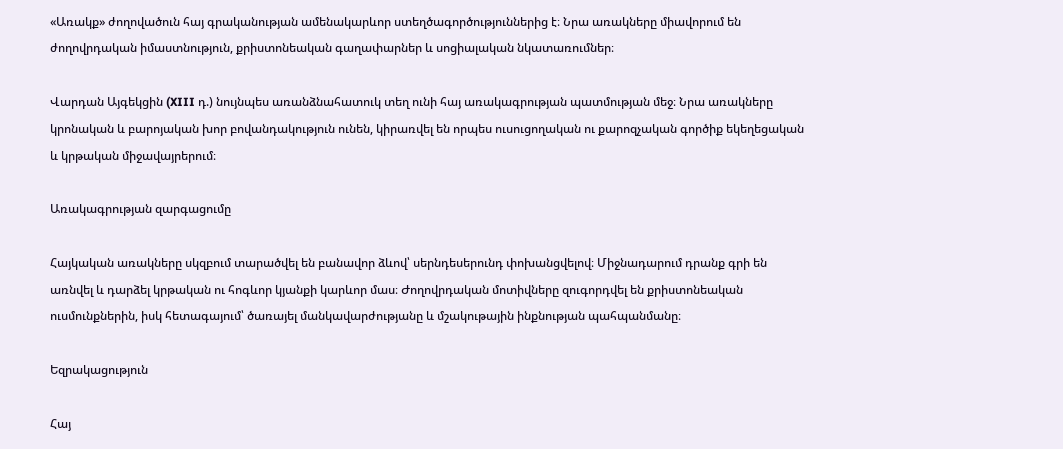«Առակք» ժողովածուն հայ գրականության ամենակարևոր ստեղծագործություններից է։ Նրա առակները միավորում են ժողովրդական իմաստնություն, քրիստոնեական գաղափարներ և սոցիալական նկատառումներ։

Վարդան Այգեկցին (XIII դ.) նույնպես առանձնահատուկ տեղ ունի հայ առակագրության պատմության մեջ։ Նրա առակները կրոնական և բարոյական խոր բովանդակություն ունեն, կիրառվել են որպես ուսուցողական ու քարոզչական գործիք եկեղեցական և կրթական միջավայրերում։

Առակագրության զարգացումը

Հայկական առակները սկզբում տարածվել են բանավոր ձևով՝ սերնդեսերունդ փոխանցվելով։ Միջնադարում դրանք գրի են առնվել և դարձել կրթական ու հոգևոր կյանքի կարևոր մաս։ Ժողովրդական մոտիվները զուգորդվել են քրիստոնեական ուսմունքներին, իսկ հետագայում՝ ծառայել մանկավարժությանը և մշակութային ինքնության պահպանմանը։

Եզրակացություն

Հայ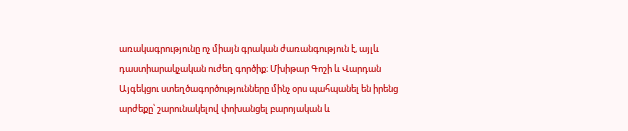առակագրությունը ոչ միայն գրական ժառանգություն է, այլև դաստիարակչական ուժեղ գործիք։ Մխիթար Գոշի և Վարդան Այգեկցու ստեղծագործությունները մինչ օրս պահպանել են իրենց արժեքը՝ շարունակելով փոխանցել բարոյական և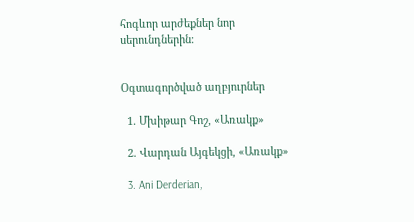հոգևոր արժեքներ նոր սերունդներին։


Օգտագործված աղբյուրներ

  1. Մխիթար Գոշ, «Առակք»

  2. Վարդան Այգեկցի, «Առակք»

  3. Ani Derderian,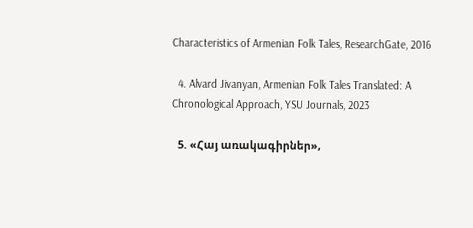Characteristics of Armenian Folk Tales, ResearchGate, 2016

  4. Alvard Jivanyan, Armenian Folk Tales Translated: A Chronological Approach, YSU Journals, 2023

  5. «Հայ առակագիրներ»,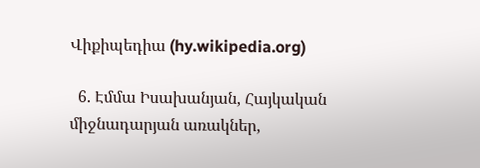Վիքիպեդիա (hy.wikipedia.org)

  6. Էմմա Իսախանյան, Հայկական միջնադարյան առակներ,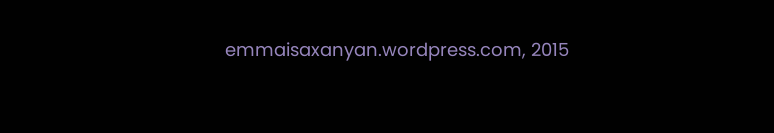emmaisaxanyan.wordpress.com, 2015